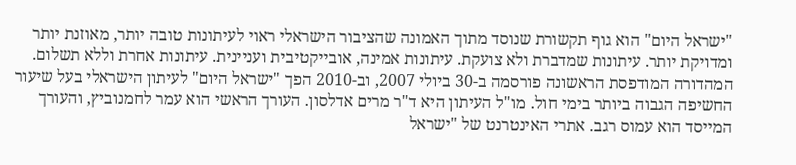"ישראל היום" הוא גוף תקשורת שנוסד מתוך האמונה שהציבור הישראלי ראוי לעיתונות טובה יותר, מאוזנת יותר ומדויקת יותר. עיתונות שמדברת ולא צועקת. עיתונות אמינה, אובייקטיבית ועניינית. עיתונות אחרת וללא תשלום. המהדורה המודפסת הראשונה פורסמה ב-30 ביולי 2007, וב-2010 הפך "ישראל היום" לעיתון הישראלי בעל שיעור החשיפה הגבוה ביותר בימי חול. מו"ל העיתון היא ד"ר מרים אדלסון. העורך הראשי הוא עמר לחמנוביץ, והעורך המייסד הוא עמוס רגב. אתרי האינטרנט של "ישראל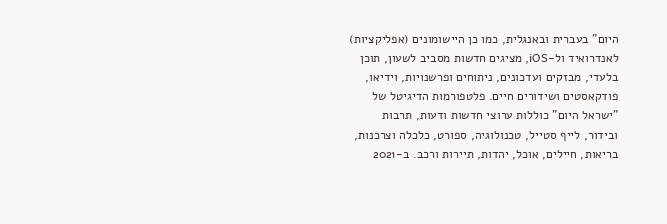היום" בעברית ובאנגלית, כמו כן היישומונים (אפליקציות) לאנדרואיד ול-iOS, מציגים חדשות מסביב לשעון, תוכן בלעדי, מבזקים ועדכונים, ניתוחים ופרשנויות, וידיאו, פודקאסטים ושידורים חיים. פלטפורמות הדיגיטל של "ישראל היום" כוללות ערוצי חדשות ודעות, תרבות ובידור, לייף סטייל, טכנולוגיה, ספורט, כלכלה וצרכנות, בריאות, חיילים, אוכל, יהדות, תיירות ורכב. ב-2021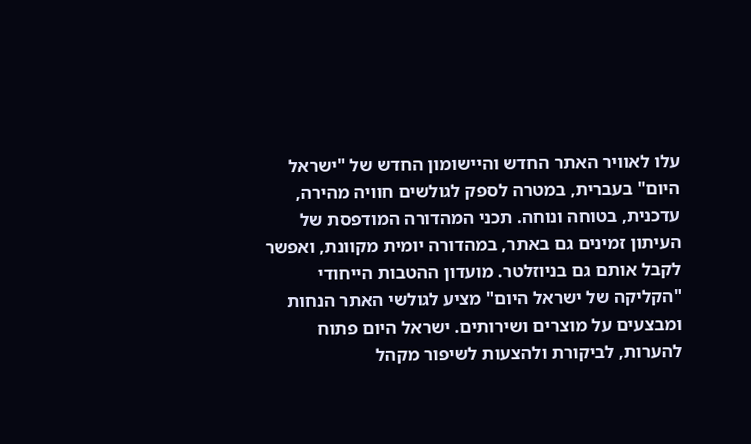עלו לאוויר האתר החדש והיישומון החדש של "ישראל היום" בעברית, במטרה לספק לגולשים חוויה מהירה, עדכנית, בטוחה ונוחה. תכני המהדורה המודפסת של העיתון זמינים גם באתר, במהדורה יומית מקוונת, ואפשר לקבל אותם גם בניוזלטר. מועדון ההטבות הייחודי "הקליקה של ישראל היום" מציע לגולשי האתר הנחות ומבצעים על מוצרים ושירותים. ישראל היום פתוח להערות, לביקורת ולהצעות לשיפור מקהל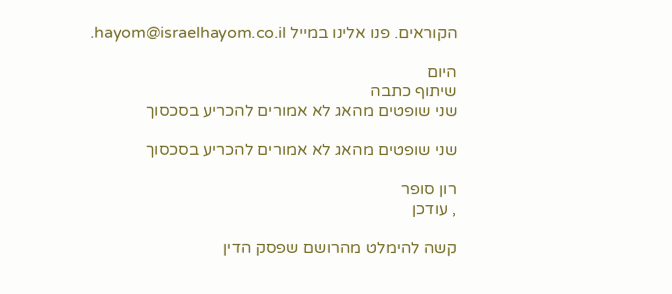הקוראים. פנו אלינו במייל hayom@israelhayom.co.il.

היום
שיתוף כתבה
שני שופטים מהאג לא אמורים להכריע בסכסוך

שני שופטים מהאג לא אמורים להכריע בסכסוך

רון סופר
, עודכן

קשה להימלט מהרושם שפסק הדין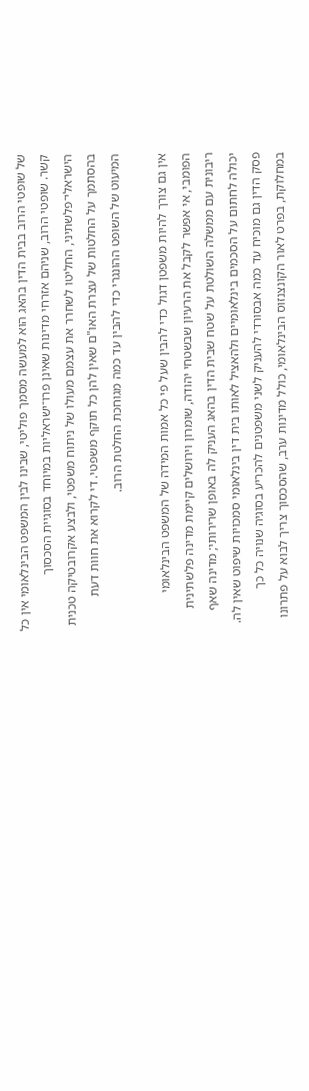של שופטי הרוב בבית הדין בהאג הוא למעשה מסמך פוליטי, שבינו לבין המשפט הבינלאומי אין כל קשר. שופטי הרוב, שניהם אזרחי מדינות שאינן פרו־ישראליות במיוחד בסוגיית הסכסוך הישראלי־פלשתיני, החליטו לשחרר את עצמם מעולו של ניתוח משפטי, ולבצע אקרובטיקה טכנית בהסתמך על החלטות של עצרת האו"ם שאין להן כל תוקף משפטי. די לקרוא את חוות דעת המיעוט של השופט ההונגרי כדי להבין עד כמה מגוחכת החלטת הרוב.

אין גם צורך להיות משפטן דגול כדי להבין שעל פי כל אמות המידה של המשפט הבינלאומי הפומבי, אי אפשר לקבל את הרעיון שבשטחי יהודה, שומרון וירושלים קיימת מדינה פלשתינית ריבונית עם ממשלה השולטת על שטח שבית הדין בהאג העניק לה באופן שרירותי; מדינה שאף יכולה לחתום על הסכמים בינלאומיים ולהאציל לאותו בית דין בינלאומי סמכויות שיפוט שאין לה. פסק הדין גם מוכיח עד כמה אבסורדי להעניק לשני משפטנים להכריע בסוגיה שנויה כל כך במחלוקת, בפרט לאור הקונצנזוס הבינלאומי, כולל מדינות ערב, שהסכסוך צריך לבוא על פתרונו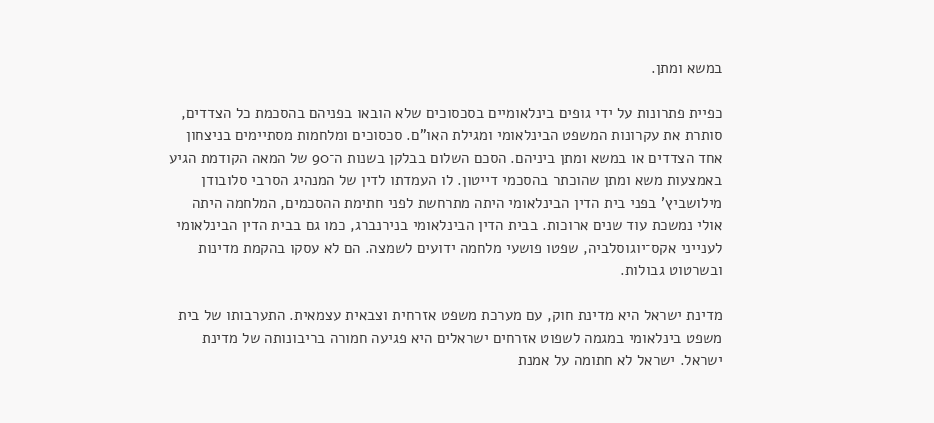במשא ומתן.

כפיית פתרונות על ידי גופים בינלאומיים בסכסוכים שלא הובאו בפניהם בהסכמת כל הצדדים, סותרת את עקרונות המשפט הבינלאומי ומגילת האו"ם. סכסוכים ומלחמות מסתיימים בניצחון אחד הצדדים או במשא ומתן ביניהם. הסכם השלום בבלקן בשנות ה־90 של המאה הקודמת הגיע באמצעות משא ומתן שהוכתר בהסכמי דייטון. לו העמדתו לדין של המנהיג הסרבי סלובודן מילושביץ' בפני בית הדין הבינלאומי היתה מתרחשת לפני חתימת ההסכמים, המלחמה היתה אולי נמשכת עוד שנים ארוכות. בבית הדין הבינלאומי בנירנברג, כמו גם בבית הדין הבינלאומי לענייני אקס־יוגוסלביה, שפטו פושעי מלחמה ידועים לשמצה. הם לא עסקו בהקמת מדינות ובשרטוט גבולות.

מדינת ישראל היא מדינת חוק, עם מערכת משפט אזרחית וצבאית עצמאית. התערבותו של בית משפט בינלאומי במגמה לשפוט אזרחים ישראלים היא פגיעה חמורה בריבונותה של מדינת ישראל. ישראל לא חתומה על אמנת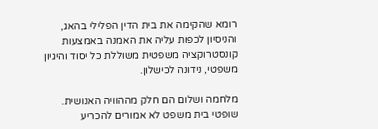רומא שהקימה את בית הדין הפלילי בהאג, והניסיון לכפות עליה את האמנה באמצעות קונסטרוקציה משפטית משוללת כל יסוד והיגיון משפטי, נידונה לכישלון.

מלחמה ושלום הם חלק מההוויה האנושית. שופטי בית משפט לא אמורים להכריע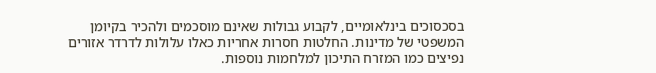בסכסוכים בינלאומיים, לקבוע גבולות שאינם מוסכמים ולהכיר בקיומן המשפטי של מדינות. החלטות חסרות אחריות כאלו עלולות לדרדר אזורים נפיצים כמו המזרח התיכון למלחמות נוספות.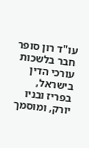עו"ד רון סופר חבר בלשכות עורכי הדין בישראל, בפריז ובניו יורק, ומוסמך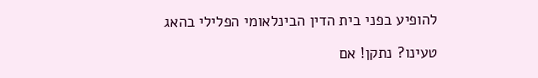להופיע בפני בית הדין הבינלאומי הפלילי בהאג

טעינו? נתקן! אם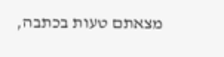מצאתם טעות בכתבה,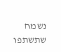נשמח שתשתפו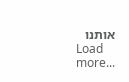אותנו
Load more...